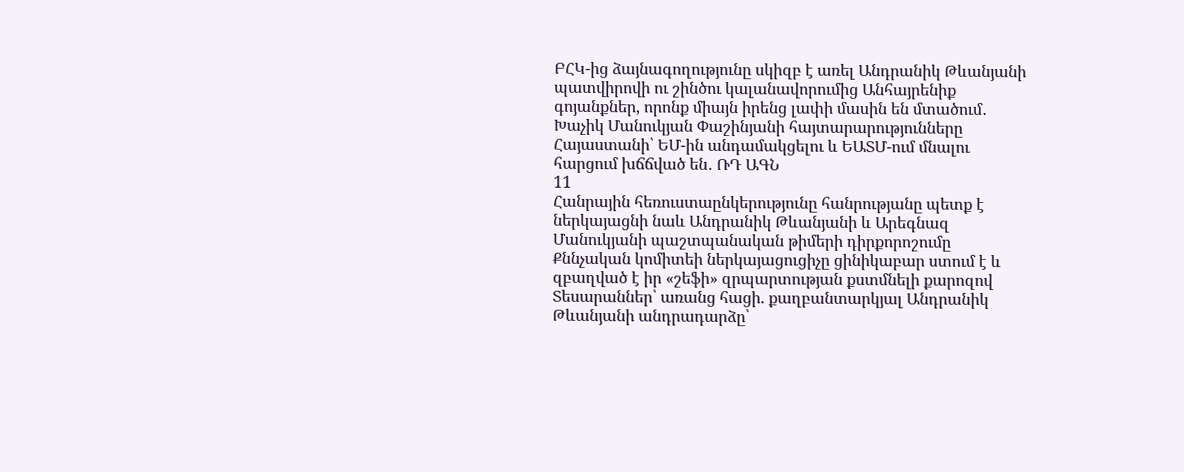ԲՀԿ-ից ձայնագողությունը սկիզբ է առել Անդրանիկ Թևանյանի պատվիրովի ու շինծու կալանավորումից Անհայրենիք գոյանքներ, որոնք միայն իրենց լափի մասին են մտածում․ Խաչիկ Մանուկյան Փաշինյանի հայտարարությունները Հայաստանի՝ ԵՄ-ին անդամակցելու և ԵԱՏՄ-ում մնալու հարցում խճճված են․ ՌԴ ԱԳՆ
11
Հանրային հեռուստաընկերությունը հանրությանը պետք է ներկայացնի նաև Անդրանիկ Թևանյանի և Արեգնազ Մանուկյանի պաշտպանական թիմերի դիրքորոշումը Քննչական կոմիտեի ներկայացուցիչը ցինիկաբար ստում է և զբաղված է իր «շեֆի» զրպարտության քստմնելի քարոզով Տեսարաններ՝ առանց հացի. քաղբանտարկյալ Անդրանիկ Թևանյանի անդրադարձը՝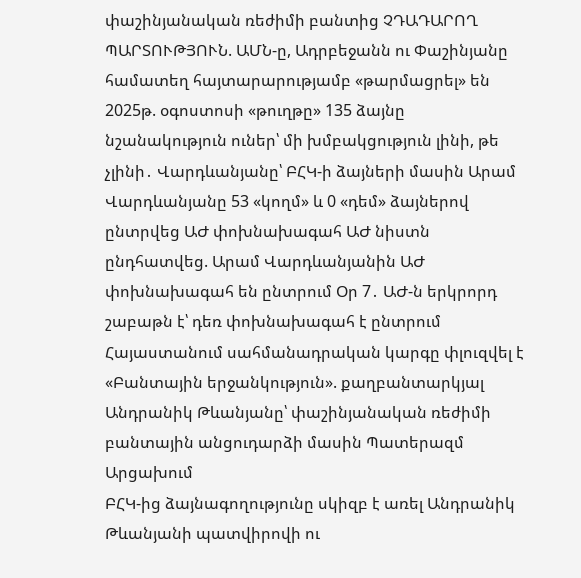փաշինյանական ռեժիմի բանտից ՉԴԱԴԱՐՈՂ ՊԱՐՏՈՒԹՅՈՒՆ. ԱՄՆ-ը, Ադրբեջանն ու Փաշինյանը համատեղ հայտարարությամբ «թարմացրել» են 2025թ. օգոստոսի «թուղթը» 135 ձայնը նշանակություն ուներ՝ մի խմբակցություն լինի, թե չլինի․ Վարդևանյանը՝ ԲՀԿ-ի ձայների մասին Արամ Վարդևանյանը 53 «կողմ» և 0 «դեմ» ձայներով ընտրվեց ԱԺ փոխնախագահ ԱԺ նիստն ընդհատվեց. Արամ Վարդևանյանին ԱԺ փոխնախագահ են ընտրում Օր 7․ ԱԺ-ն երկրորդ շաբաթն է՝ դեռ փոխնախագահ է ընտրում Հայաստանում սահմանադրական կարգը փլուզվել է «Բանտային երջանկություն». քաղբանտարկյալ Անդրանիկ Թևանյանը՝ փաշինյանական ռեժիմի բանտային անցուդարձի մասին Պատերազմ Արցախում
ԲՀԿ-ից ձայնագողությունը սկիզբ է առել Անդրանիկ Թևանյանի պատվիրովի ու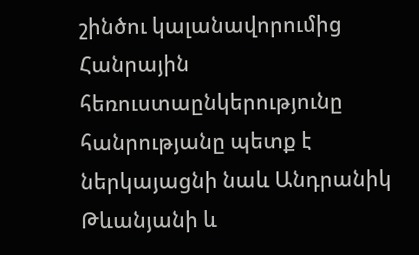շինծու կալանավորումից Հանրային հեռուստաընկերությունը հանրությանը պետք է ներկայացնի նաև Անդրանիկ Թևանյանի և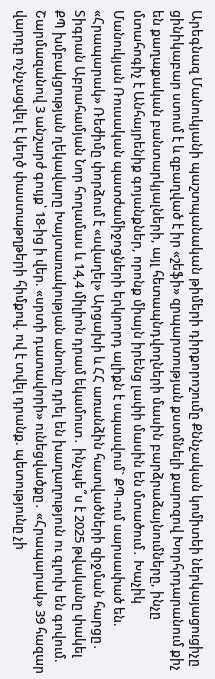Արեգնազ Մանուկյանի պաշտպանական թիմերի դիրքորոշումը Քննչական կոմիտեի ներկայացուցիչը ցինիկաբար ստում է և զբաղված է իր «շեֆի» զրպարտության քստմնելի քարոզով Խորհրդարանում քիչ են քաղաքական բանտարկյալների, այլ հետապնդվողների մասին բարձրաձայնումները, ինչը մտահոգիչ է Անհայրենիք գոյանքներ, որոնք միայն իրենց լափի մասին են մտածում․ Խաչիկ Մանուկյան Ռուսական պատժամիջոցների երկրորդ ալիքն է սպասվում` ՔՊ-ում սարսափած են. «Հրապարակ» Ռեժիմը փորձում է «սվաղել» Արցախի և ՀՀ առանձին հատվածների զիջման հարցը․ Տիգրան Աբրահամյան Նոր հողամաս և 14,4 միլիոն դրամ եկամուտ․ ինչպե՞ս է 2025 թվականը փակել ՔՊ խմբակցության ղեկավարը Խայտառակության անունը դրել են խաղաղություն ու գլուխ են գովում. Շարմազանով 3 անշարժ գույք՝ 18-ից ի վեր. «սրտի դատավորի» ունեցվածքը․ «Հրապարակ» 39 հազար վարդը ոչնչացվել է կեղծ փաստաթղթերի հիմքով. ով է տվել դրանք. պետությունը չի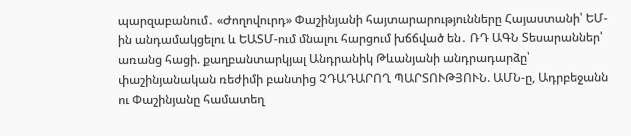պարզաբանում․ «Ժողովուրդ» Փաշինյանի հայտարարությունները Հայաստանի՝ ԵՄ-ին անդամակցելու և ԵԱՏՄ-ում մնալու հարցում խճճված են․ ՌԴ ԱԳՆ Տեսարաններ՝ առանց հացի. քաղբանտարկյալ Անդրանիկ Թևանյանի անդրադարձը՝ փաշինյանական ռեժիմի բանտից ՉԴԱԴԱՐՈՂ ՊԱՐՏՈՒԹՅՈՒՆ. ԱՄՆ-ը, Ադրբեջանն ու Փաշինյանը համատեղ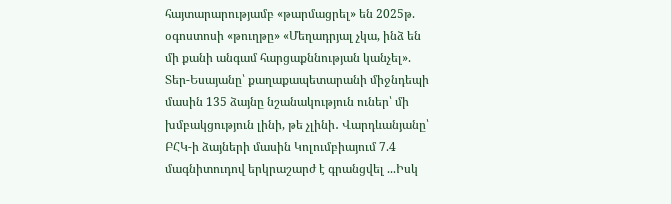հայտարարությամբ «թարմացրել» են 2025թ. օգոստոսի «թուղթը» «Մեղադրյալ չկա, ինձ են մի քանի անգամ հարցաքննության կանչել». Տեր-Եսայանը՝ քաղաքապետարանի միջնդեպի մասին 135 ձայնը նշանակություն ուներ՝ մի խմբակցություն լինի, թե չլինի․ Վարդևանյանը՝ ԲՀԿ-ի ձայների մասին Կոլումբիայում 7.4 մագնիտուդով երկրաշարժ է գրանցվել ...Իսկ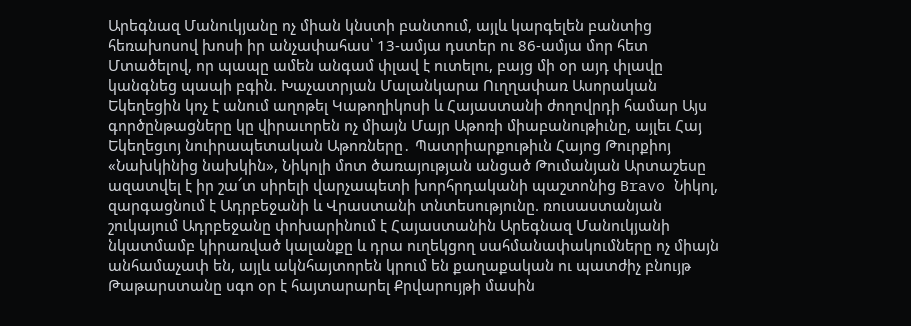Արեգնազ Մանուկյանը ոչ միան կնստի բանտում, այլև կարգելեն բանտից հեռախոսով խոսի իր անչափահաս՝ 13-ամյա դստեր ու 86-ամյա մոր հետ Մտածելով, որ պապը ամեն անգամ փլավ է ուտելու, բայց մի օր այդ փլավը կանգնեց պապի բգին. Խաչատրյան Մալանկարա Ուղղափառ Ասորական Եկեղեցին կոչ է անում աղոթել Կաթողիկոսի և Հայաստանի ժողովրդի համար Այս գործընթացները կը վիրաւորեն ոչ միայն Մայր Աթոռի միաբանութիւնը, այլեւ Հայ Եկեղեցւոյ նուիրապետական Աթոռները․ Պատրիարքութիւն Հայոց Թուրքիոյ «Նախկինից նախկին», Նիկոլի մոտ ծառայության անցած Թումանյան Արտաշեսը ազատվել է իր շա՜տ սիրելի վարչապետի խորհրդականի պաշտոնից Bravo Նիկոլ, զարգացնում է Ադրբեջանի և Վրաստանի տնտեսությունը. ռուսաստանյան շուկայում Ադրբեջանը փոխարինում է Հայաստանին Արեգնազ Մանուկյանի նկատմամբ կիրառված կալանքը և դրա ուղեկցող սահմանափակումները ոչ միայն անհամաչափ են, այլև ակնհայտորեն կրում են քաղաքական ու պատժիչ բնույթ Թաթարստանը սգո օր է հայտարարել Քրվարույթի մասին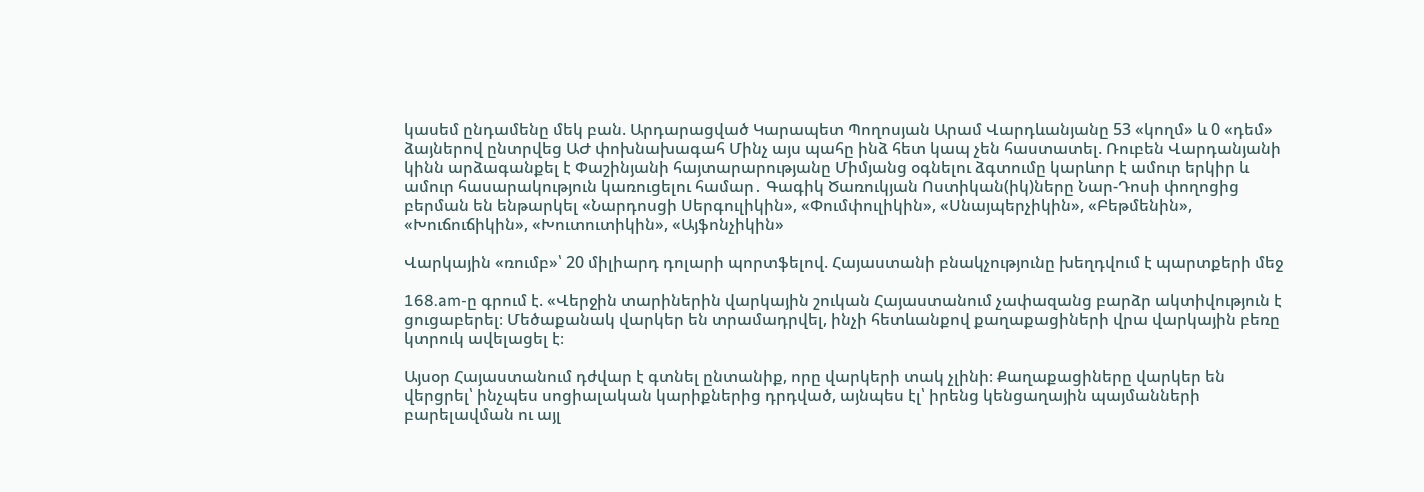կասեմ ընդամենը մեկ բան. Արդարացված Կարապետ Պողոսյան Արամ Վարդևանյանը 53 «կողմ» և 0 «դեմ» ձայներով ընտրվեց ԱԺ փոխնախագահ Մինչ այս պահը ինձ հետ կապ չեն հաստատել. Ռուբեն Վարդանյանի կինն արձագանքել է Փաշինյանի հայտարարությանը Միմյանց օգնելու ձգտումը կարևոր է ամուր երկիր և ամուր հասարակություն կառուցելու համար․ Գագիկ Ծառուկյան Ոստիկան(իկ)ները Նար-Դոսի փողոցից բերման են ենթարկել «Նարդոսցի Սերգուլիկին», «Փումփուլիկին», «Սնայպերչիկին», «Բեթմենին», «Խուճուճիկին», «Խուտուտիկին», «Այֆոնչիկին»

Վարկային «ռումբ»՝ 20 միլիարդ դոլարի պորտֆելով. Հայաստանի բնակչությունը խեղդվում է պարտքերի մեջ

168.am-ը գրում է. «Վերջին տարիներին վարկային շուկան Հայաստանում չափազանց բարձր ակտիվություն է ցուցաբերել։ Մեծաքանակ վարկեր են տրամադրվել, ինչի հետևանքով քաղաքացիների վրա վարկային բեռը կտրուկ ավելացել է։

Այսօր Հայաստանում դժվար է գտնել ընտանիք, որը վարկերի տակ չլինի։ Քաղաքացիները վարկեր են վերցրել՝ ինչպես սոցիալական կարիքներից դրդված, այնպես էլ՝ իրենց կենցաղային պայմանների բարելավման ու այլ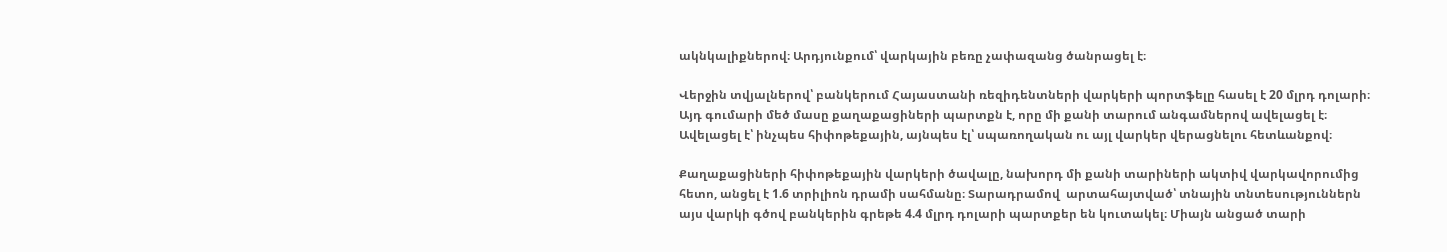ակնկալիքներով։ Արդյունքում՝ վարկային բեռը չափազանց ծանրացել է։

Վերջին տվյալներով՝ բանկերում Հայաստանի ռեզիդենտների վարկերի պորտֆելը հասել է 20 մլրդ դոլարի։ Այդ գումարի մեծ մասը քաղաքացիների պարտքն է, որը մի քանի տարում անգամներով ավելացել է։ Ավելացել է՝ ինչպես հիփոթեքային, այնպես էլ՝ սպառողական ու այլ վարկեր վերացնելու հետևանքով։

Քաղաքացիների հիփոթեքային վարկերի ծավալը, նախորդ մի քանի տարիների ակտիվ վարկավորումից հետո, անցել է 1.6 տրիլիոն դրամի սահմանը։ Տարադրամով  արտահայտված՝ տնային տնտեսություններն այս վարկի գծով բանկերին գրեթե 4.4 մլրդ դոլարի պարտքեր են կուտակել։ Միայն անցած տարի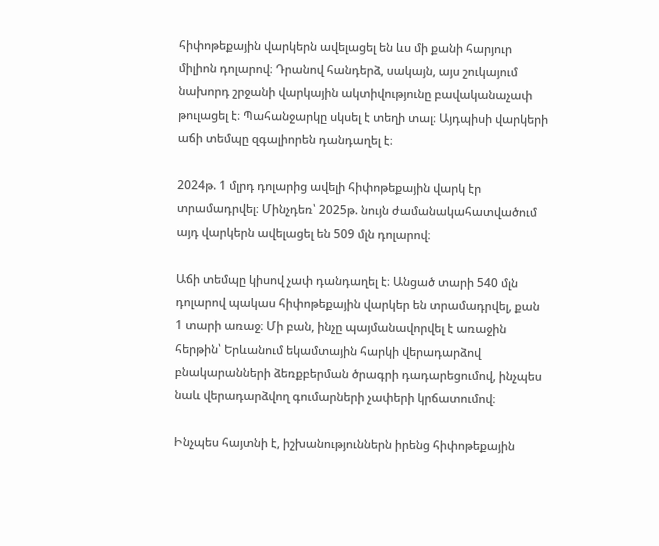հիփոթեքային վարկերն ավելացել են ևս մի քանի հարյուր միլիոն դոլարով։ Դրանով հանդերձ, սակայն, այս շուկայում նախորդ շրջանի վարկային ակտիվությունը բավականաչափ թուլացել է։ Պահանջարկը սկսել է տեղի տալ։ Այդպիսի վարկերի աճի տեմպը զգալիորեն դանդաղել է։

2024թ. 1 մլրդ դոլարից ավելի հիփոթեքային վարկ էր տրամադրվել։ Մինչդեռ՝ 2025թ. նույն ժամանակահատվածում այդ վարկերն ավելացել են 509 մլն դոլարով։

Աճի տեմպը կիսով չափ դանդաղել է։ Անցած տարի 540 մլն դոլարով պակաս հիփոթեքային վարկեր են տրամադրվել, քան 1 տարի առաջ։ Մի բան, ինչը պայմանավորվել է առաջին հերթին՝ Երևանում եկամտային հարկի վերադարձով բնակարանների ձեռքբերման ծրագրի դադարեցումով, ինչպես նաև վերադարձվող գումարների չափերի կրճատումով։

Ինչպես հայտնի է, իշխանություններն իրենց հիփոթեքային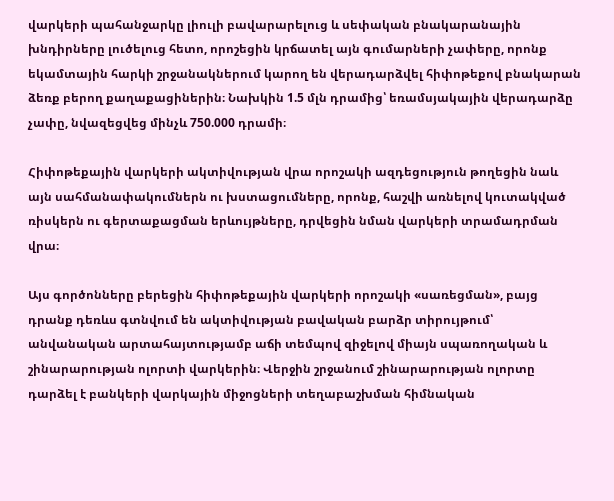վարկերի պահանջարկը լիուլի բավարարելուց և սեփական բնակարանային խնդիրները լուծելուց հետո, որոշեցին կրճատել այն գումարների չափերը, որոնք եկամտային հարկի շրջանակներում կարող են վերադարձվել հիփոթեքով բնակարան ձեռք բերող քաղաքացիներին։ Նախկին 1.5 մլն դրամից՝ եռամսյակային վերադարձը չափը, նվազեցվեց մինչև 750.000 դրամի։

Հիփոթեքային վարկերի ակտիվության վրա որոշակի ազդեցություն թողեցին նաև այն սահմանափակումներն ու խստացումները, որոնք, հաշվի առնելով կուտակված ռիսկերն ու գերտաքացման երևույթները, դրվեցին նման վարկերի տրամադրման վրա։

Այս գործոնները բերեցին հիփոթեքային վարկերի որոշակի «սառեցման», բայց դրանք դեռևս գտնվում են ակտիվության բավական բարձր տիրույթում՝ անվանական արտահայտությամբ աճի տեմպով զիջելով միայն սպառողական և շինարարության ոլորտի վարկերին։ Վերջին շրջանում շինարարության ոլորտը դարձել է բանկերի վարկային միջոցների տեղաբաշխման հիմնական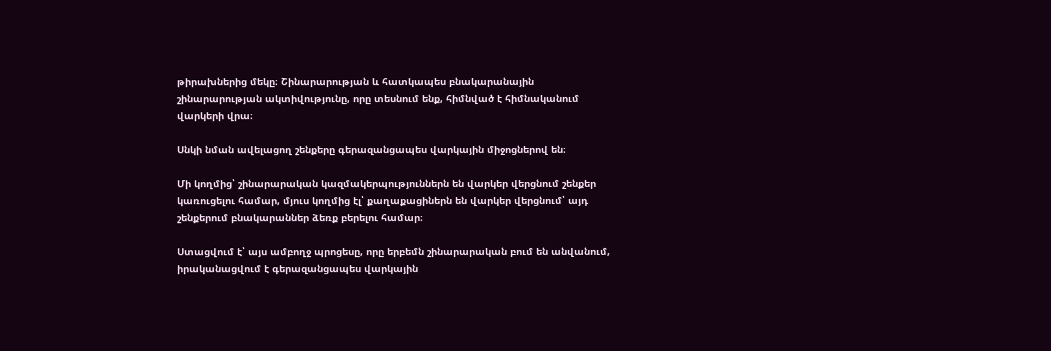թիրախներից մեկը։ Շինարարության և հատկապես բնակարանային շինարարության ակտիվությունը, որը տեսնում ենք, հիմնված է հիմնականում վարկերի վրա։

Սնկի նման ավելացող շենքերը գերազանցապես վարկային միջոցներով են։

Մի կողմից՝ շինարարական կազմակերպություններն են վարկեր վերցնում շենքեր կառուցելու համար, մյուս կողմից էլ՝ քաղաքացիներն են վարկեր վերցնում՝ այդ շենքերում բնակարաններ ձեռք բերելու համար։

Ստացվում է՝ այս ամբողջ պրոցեսը, որը երբեմն շինարարական բում են անվանում, իրականացվում է գերազանցապես վարկային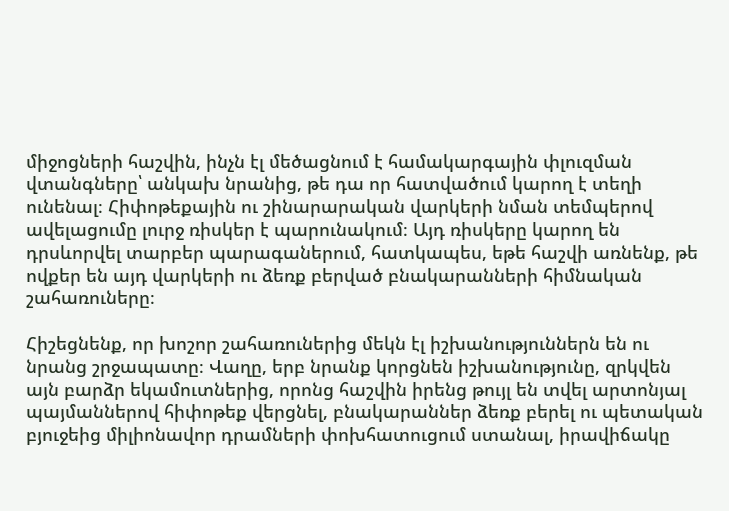միջոցների հաշվին, ինչն էլ մեծացնում է համակարգային փլուզման վտանգները՝ անկախ նրանից, թե դա որ հատվածում կարող է տեղի ունենալ։ Հիփոթեքային ու շինարարական վարկերի նման տեմպերով ավելացումը լուրջ ռիսկեր է պարունակում։ Այդ ռիսկերը կարող են դրսևորվել տարբեր պարագաներում, հատկապես, եթե հաշվի առնենք, թե ովքեր են այդ վարկերի ու ձեռք բերված բնակարանների հիմնական շահառուները։

Հիշեցնենք, որ խոշոր շահառուներից մեկն էլ իշխանություններն են ու նրանց շրջապատը։ Վաղը, երբ նրանք կորցնեն իշխանությունը, զրկվեն այն բարձր եկամուտներից, որոնց հաշվին իրենց թույլ են տվել արտոնյալ պայմաններով հիփոթեք վերցնել, բնակարաններ ձեռք բերել ու պետական բյուջեից միլիոնավոր դրամների փոխհատուցում ստանալ, իրավիճակը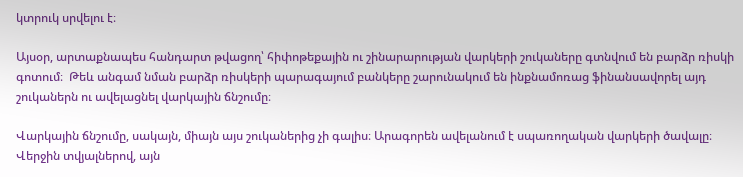կտրուկ սրվելու է։

Այսօր, արտաքնապես հանդարտ թվացող՝ հիփոթեքային ու շինարարության վարկերի շուկաները գտնվում են բարձր ռիսկի գոտում։  Թեև անգամ նման բարձր ռիսկերի պարագայում բանկերը շարունակում են ինքնամոռաց ֆինանսավորել այդ շուկաներն ու ավելացնել վարկային ճնշումը։

Վարկային ճնշումը, սակայն, միայն այս շուկաներից չի գալիս։ Արագորեն ավելանում է սպառողական վարկերի ծավալը։ Վերջին տվյալներով, այն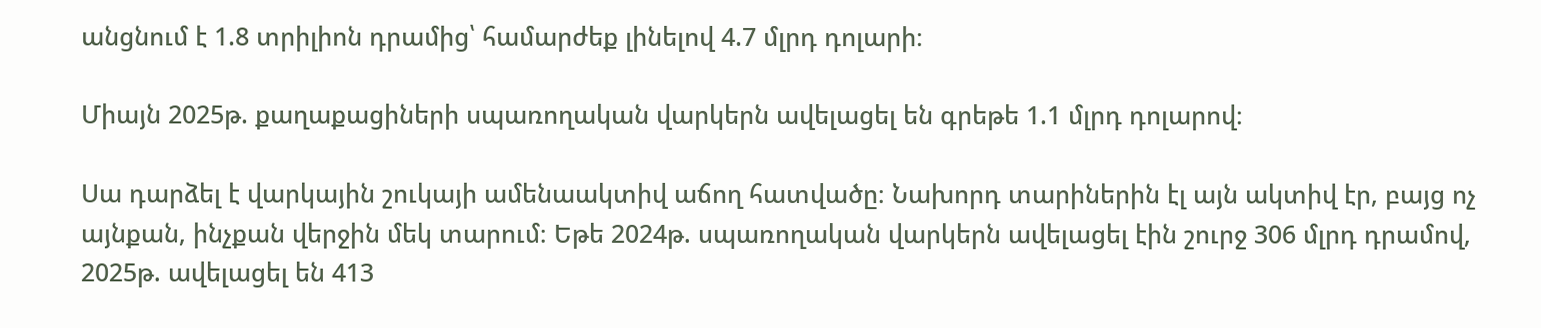անցնում է 1.8 տրիլիոն դրամից՝ համարժեք լինելով 4.7 մլրդ դոլարի։

Միայն 2025թ. քաղաքացիների սպառողական վարկերն ավելացել են գրեթե 1.1 մլրդ դոլարով։

Սա դարձել է վարկային շուկայի ամենաակտիվ աճող հատվածը։ Նախորդ տարիներին էլ այն ակտիվ էր, բայց ոչ այնքան, ինչքան վերջին մեկ տարում։ Եթե 2024թ. սպառողական վարկերն ավելացել էին շուրջ 306 մլրդ դրամով, 2025թ. ավելացել են 413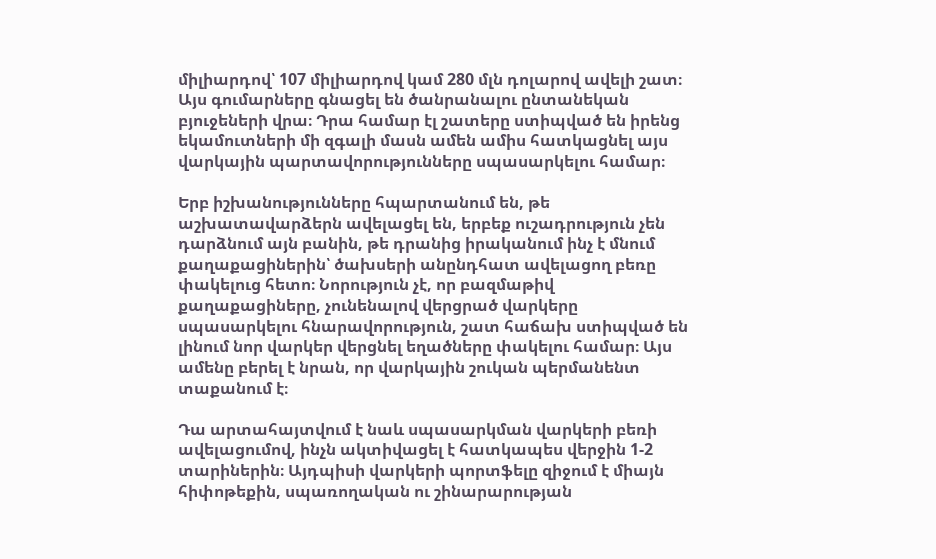միլիարդով՝ 107 միլիարդով կամ 280 մլն դոլարով ավելի շատ։ Այս գումարները գնացել են ծանրանալու ընտանեկան բյուջեների վրա։ Դրա համար էլ շատերը ստիպված են իրենց եկամուտների մի զգալի մասն ամեն ամիս հատկացնել այս վարկային պարտավորությունները սպասարկելու համար։

Երբ իշխանությունները հպարտանում են, թե աշխատավարձերն ավելացել են, երբեք ուշադրություն չեն դարձնում այն բանին, թե դրանից իրականում ինչ է մնում քաղաքացիներին՝ ծախսերի անընդհատ ավելացող բեռը փակելուց հետո։ Նորություն չէ, որ բազմաթիվ քաղաքացիները, չունենալով վերցրած վարկերը սպասարկելու հնարավորություն, շատ հաճախ ստիպված են լինում նոր վարկեր վերցնել եղածները փակելու համար։ Այս ամենը բերել է նրան, որ վարկային շուկան պերմանենտ տաքանում է։

Դա արտահայտվում է նաև սպասարկման վարկերի բեռի ավելացումով, ինչն ակտիվացել է հատկապես վերջին 1-2 տարիներին։ Այդպիսի վարկերի պորտֆելը զիջում է միայն հիփոթեքին, սպառողական ու շինարարության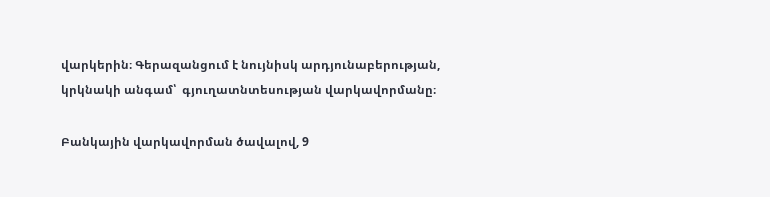վարկերին։ Գերազանցում է նույնիսկ արդյունաբերության, կրկնակի անգամ՝  գյուղատնտեսության վարկավորմանը։

Բանկային վարկավորման ծավալով, 9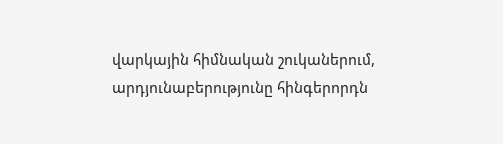վարկային հիմնական շուկաներում, արդյունաբերությունը հինգերորդն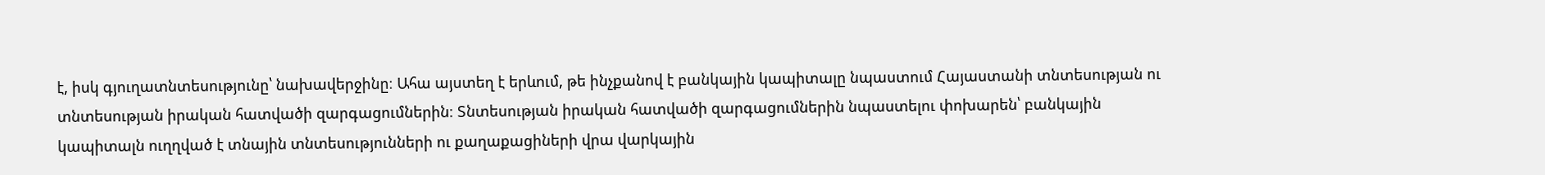է, իսկ գյուղատնտեսությունը՝ նախավերջինը։ Ահա այստեղ է երևում, թե ինչքանով է բանկային կապիտալը նպաստում Հայաստանի տնտեսության ու տնտեսության իրական հատվածի զարգացումներին։ Տնտեսության իրական հատվածի զարգացումներին նպաստելու փոխարեն՝ բանկային կապիտալն ուղղված է տնային տնտեսությունների ու քաղաքացիների վրա վարկային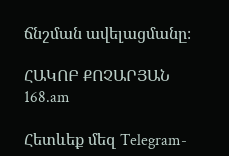ճնշման ավելացմանը։

ՀԱԿՈԲ ՔՈՉԱՐՅԱՆ
168.am

Հետևեք մեզ Telegram-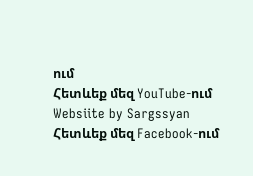ում
Հետևեք մեզ YouTube-ում
Websiite by Sargssyan
Հետևեք մեզ Facebook-ում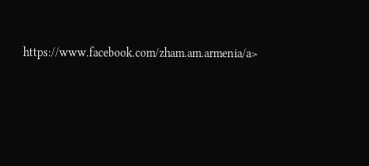https://www.facebook.com/zham.am.armenia/a>